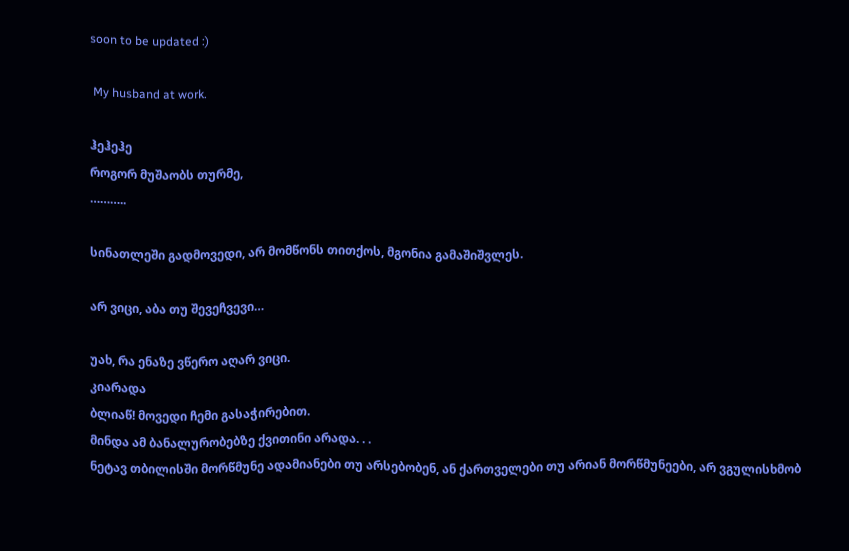soon to be updated :)

 My husband at work.

ჰეჰეჰე
როგორ მუშაობს თურმე,
………..

სინათლეში გადმოვედი, არ მომწონს თითქოს, მგონია გამაშიშვლეს.

არ ვიცი, აბა თუ შევეჩვევი…

უახ, რა ენაზე ვწერო აღარ ვიცი.
კიარადა
ბლიაწ! მოვედი ჩემი გასაჭირებით.
მინდა ამ ბანალურობებზე ქვითინი არადა. . .
ნეტავ თბილისში მორწმუნე ადამიანები თუ არსებობენ, ან ქართველები თუ არიან მორწმუნეები, არ ვგულისხმობ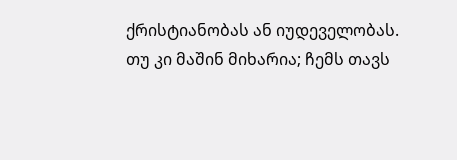ქრისტიანობას ან იუდეველობას. თუ კი მაშინ მიხარია; ჩემს თავს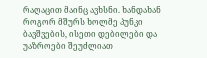რაღაცით მაინც ავხსნი. ხანდახან როგორ მშურს ხოლმე პუნკი ბავშვების, ისეთი დებილები და უაზროები შეუძლიათ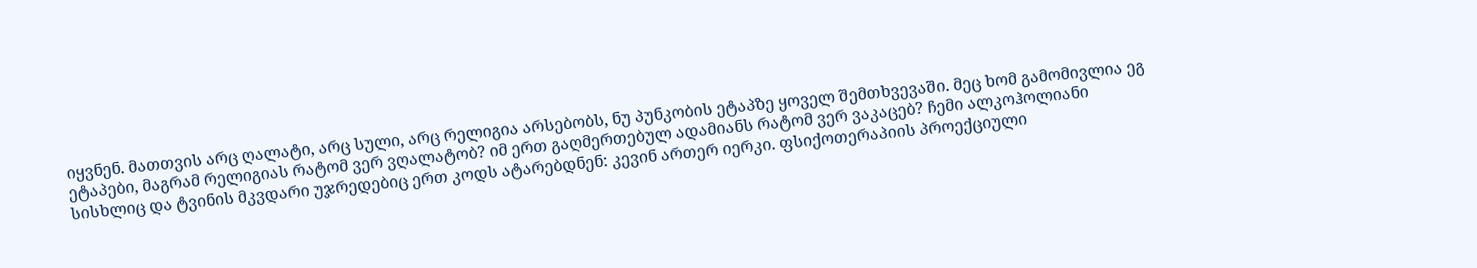იყვნენ. მათთვის არც ღალატი, არც სული, არც რელიგია არსებობს, ნუ პუნკობის ეტაპზე ყოველ შემთხვევაში. მეც ხომ გამომივლია ეგ ეტაპები, მაგრამ რელიგიას რატომ ვერ ვღალატობ? იმ ერთ გაღმერთებულ ადამიანს რატომ ვერ ვაკაცებ? ჩემი ალკოჰოლიანი სისხლიც და ტვინის მკვდარი უჯრედებიც ერთ კოდს ატარებდნენ: კევინ ართერ იერკი. ფსიქოთერაპიის პროექციული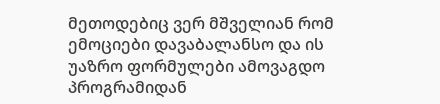მეთოდებიც ვერ მშველიან რომ ემოციები დავაბალანსო და ის უაზრო ფორმულები ამოვაგდო პროგრამიდან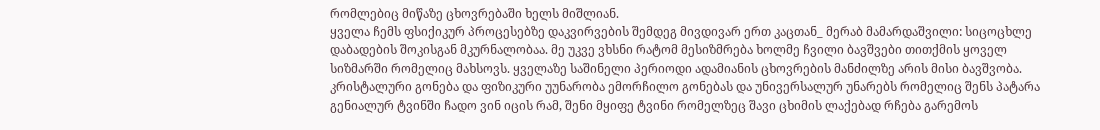რომლებიც მიწაზე ცხოვრებაში ხელს მიშლიან.
ყველა ჩემს ფსიქიკურ პროცესებზე დაკვირვების შემდეგ მივდივარ ერთ კაცთან_ მერაბ მამარდაშვილი: სიცოცხლე დაბადების შოკისგან მკურნალობაა. მე უკვე ვხსნი რატომ მესიზმრება ხოლმე ჩვილი ბავშვები თითქმის ყოველ სიზმარში რომელიც მახსოვს. ყველაზე საშინელი პერიოდი ადამიანის ცხოვრების მანძილზე არის მისი ბავშვობა. კრისტალური გონება და ფიზიკური უუნარობა ემორჩილო გონებას და უნივერსალურ უნარებს რომელიც შენს პატარა გენიალურ ტვინში ჩადო ვინ იცის რამ, შენი მყიფე ტვინი რომელზეც შავი ცხიმის ლაქებად რჩება გარემოს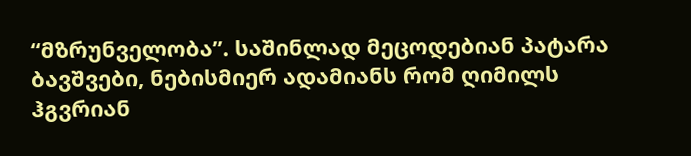“მზრუნველობა”. საშინლად მეცოდებიან პატარა ბავშვები, ნებისმიერ ადამიანს რომ ღიმილს ჰგვრიან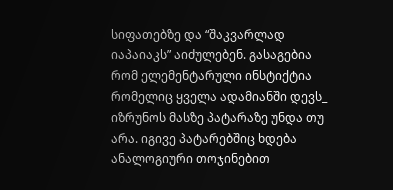სიფათებზე და “შაკვარლად იაპაიაკს” აიძულებენ. გასაგებია რომ ელემენტარული ინსტიქტია რომელიც ყველა ადამიანში დევს_ იზრუნოს მასზე პატარაზე უნდა თუ არა. იგივე პატარებშიც ხდება ანალოგიური თოჯინებით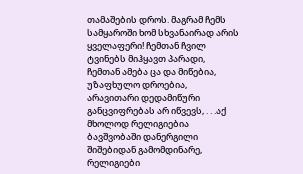თამაშების დროს. მაგრამ ჩემს სამყაროში ხომ სხვანაირად არის ყველაფერი! ჩემთან ჩვილ ტვინებს მიჰყავთ პარადი, ჩემთან ამება ცა და მიწებია, უზაფხულო დროებია, არავითარი დედამიწური განცვიფრებას არ იწვევს, . . .აქ მხოლოდ რელიგიებია ბავშვობაში დანერგილი შიშებიდან გამომდინარე, რელიგიები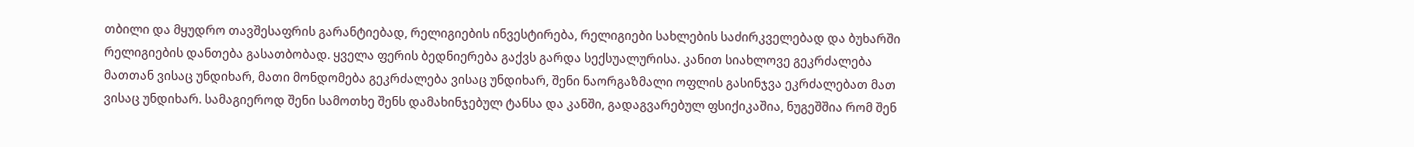თბილი და მყუდრო თავშესაფრის გარანტიებად, რელიგიების ინვესტირება, რელიგიები სახლების საძირკველებად და ბუხარში რელიგიების დანთება გასათბობად. ყველა ფერის ბედნიერება გაქვს გარდა სექსუალურისა. კანით სიახლოვე გეკრძალება მათთან ვისაც უნდიხარ, მათი მონდომება გეკრძალება ვისაც უნდიხარ, შენი ნაორგაზმალი ოფლის გასინჯვა ეკრძალებათ მათ ვისაც უნდიხარ. სამაგიეროდ შენი სამოთხე შენს დამახინჯებულ ტანსა და კანში, გადაგვარებულ ფსიქიკაშია, ნუგეშშია რომ შენ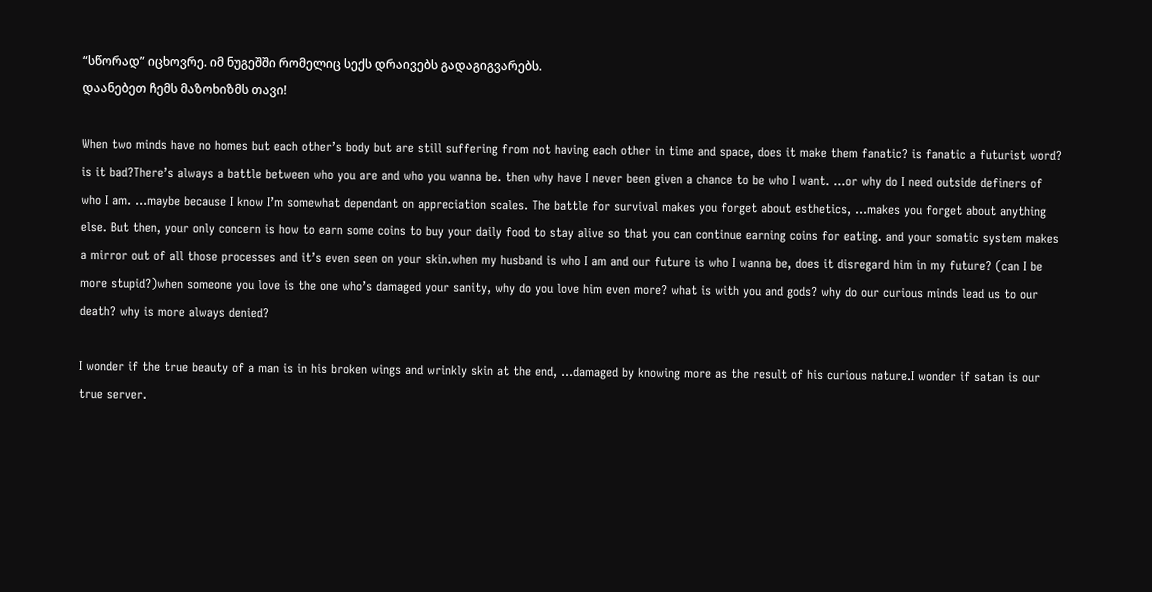“სწორად” იცხოვრე. იმ ნუგეშში რომელიც სექს დრაივებს გადაგიგვარებს.
დაანებეთ ჩემს მაზოხიზმს თავი!

When two minds have no homes but each other’s body but are still suffering from not having each other in time and space, does it make them fanatic? is fanatic a futurist word? is it bad?There’s always a battle between who you are and who you wanna be. then why have I never been given a chance to be who I want. …or why do I need outside definers of who I am. …maybe because I know I’m somewhat dependant on appreciation scales. The battle for survival makes you forget about esthetics, …makes you forget about anything else. But then, your only concern is how to earn some coins to buy your daily food to stay alive so that you can continue earning coins for eating. and your somatic system makes a mirror out of all those processes and it’s even seen on your skin.when my husband is who I am and our future is who I wanna be, does it disregard him in my future? (can I be more stupid?)when someone you love is the one who’s damaged your sanity, why do you love him even more? what is with you and gods? why do our curious minds lead us to our death? why is more always denied?

I wonder if the true beauty of a man is in his broken wings and wrinkly skin at the end, …damaged by knowing more as the result of his curious nature.I wonder if satan is our true server.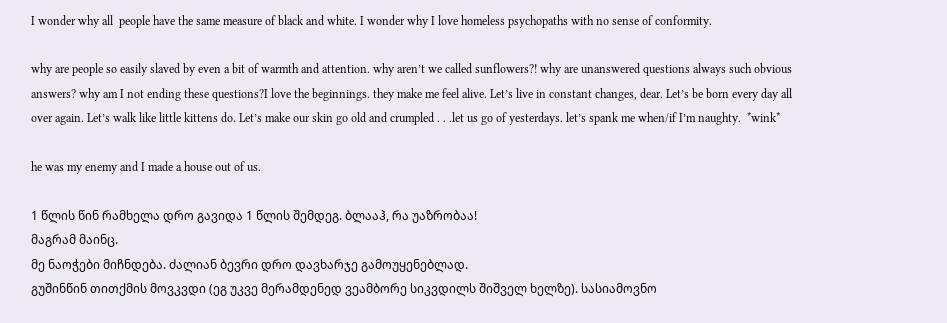I wonder why all  people have the same measure of black and white. I wonder why I love homeless psychopaths with no sense of conformity.

why are people so easily slaved by even a bit of warmth and attention. why aren’t we called sunflowers?! why are unanswered questions always such obvious answers? why am I not ending these questions?I love the beginnings. they make me feel alive. Let’s live in constant changes, dear. Let’s be born every day all over again. Let’s walk like little kittens do. Let’s make our skin go old and crumpled . . .let us go of yesterdays. let’s spank me when/if I’m naughty.  *wink*

he was my enemy and I made a house out of us.

1 წლის წინ რამხელა დრო გავიდა 1 წლის შემდეგ. ბლააჰ, რა უაზრობაა!
მაგრამ მაინც.
მე ნაოჭები მიჩნდება. ძალიან ბევრი დრო დავხარჯე გამოუყენებლად.
გუშინწინ თითქმის მოვკვდი (ეგ უკვე მერამდენედ ვეამბორე სიკვდილს შიშველ ხელზე). სასიამოვნო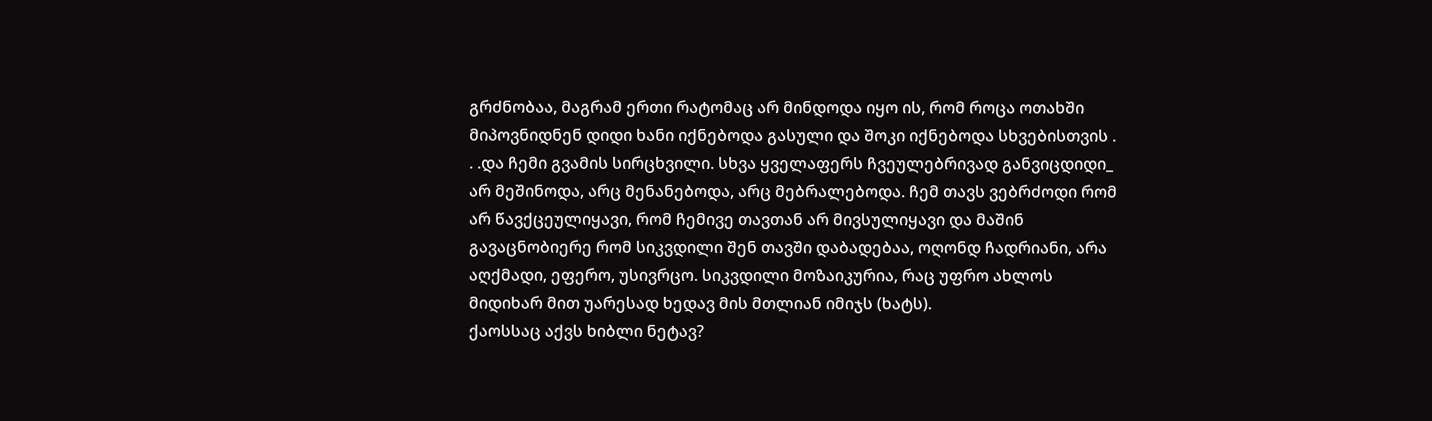გრძნობაა, მაგრამ ერთი რატომაც არ მინდოდა იყო ის, რომ როცა ოთახში მიპოვნიდნენ დიდი ხანი იქნებოდა გასული და შოკი იქნებოდა სხვებისთვის . . .და ჩემი გვამის სირცხვილი. სხვა ყველაფერს ჩვეულებრივად განვიცდიდი_ არ მეშინოდა, არც მენანებოდა, არც მებრალებოდა. ჩემ თავს ვებრძოდი რომ  არ წავქცეულიყავი, რომ ჩემივე თავთან არ მივსულიყავი და მაშინ გავაცნობიერე რომ სიკვდილი შენ თავში დაბადებაა, ოღონდ ჩადრიანი, არა აღქმადი, ეფერო, უსივრცო. სიკვდილი მოზაიკურია, რაც უფრო ახლოს მიდიხარ მით უარესად ხედავ მის მთლიან იმიჯს (ხატს).
ქაოსსაც აქვს ხიბლი ნეტავ?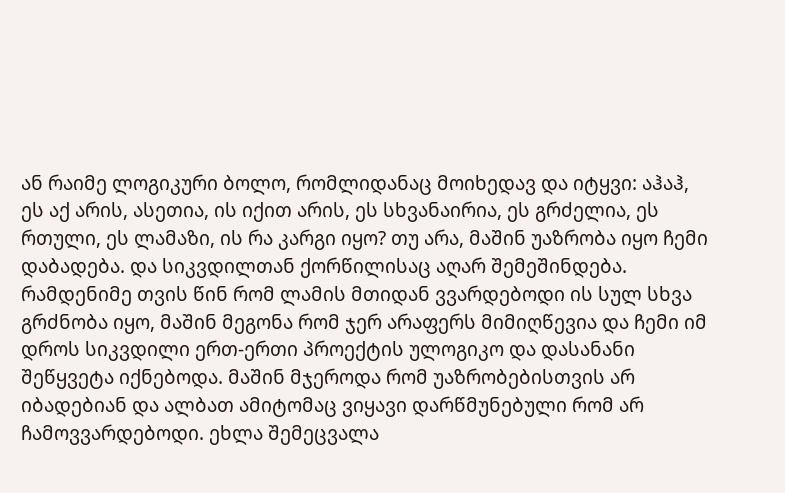ან რაიმე ლოგიკური ბოლო, რომლიდანაც მოიხედავ და იტყვი: აჰაჰ, ეს აქ არის, ასეთია, ის იქით არის, ეს სხვანაირია, ეს გრძელია, ეს რთული, ეს ლამაზი, ის რა კარგი იყო? თუ არა, მაშინ უაზრობა იყო ჩემი დაბადება. და სიკვდილთან ქორწილისაც აღარ შემეშინდება. რამდენიმე თვის წინ რომ ლამის მთიდან ვვარდებოდი ის სულ სხვა გრძნობა იყო, მაშინ მეგონა რომ ჯერ არაფერს მიმიღწევია და ჩემი იმ დროს სიკვდილი ერთ-ერთი პროექტის ულოგიკო და დასანანი შეწყვეტა იქნებოდა. მაშინ მჯეროდა რომ უაზრობებისთვის არ იბადებიან და ალბათ ამიტომაც ვიყავი დარწმუნებული რომ არ ჩამოვვარდებოდი. ეხლა შემეცვალა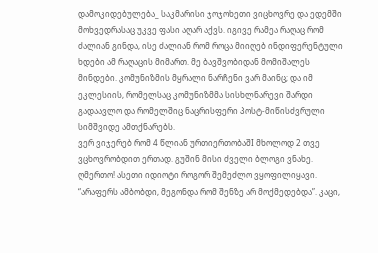დამოკიდებულება_ საკმარისი ჯოჯოხეთი ვიცხოვრე და ედემში მოხვედრასაც უკვე ფასი აღარ აქვს. იგივე რამეა რაღაც რომ ძალიან გინდა, ისე ძალიან რომ როცა მიიღებ ინდიფერენტული ხდები ამ რაღაცის მიმართ. მე ბავშვობიდან მომიშალეს მინდები. კომუნიზმის მყრალი ნარჩენი ვარ მაინც; და იმ ეკლესიის, რომელსაც კომუნიზმმა სისხლნარევი შარდი გადაავლო და რომელშიც ნაცრისფერი პოსტ-მიწისძვრული სიმშვიდე ამთქნარებს.
ვერ ვიჯერებ რომ 4 წლიან ურთიერთობაშI მხოლოდ 2 თვე ვცხოვრობდით ერთად. გუშინ მისი ძველი ბლოგი ვნახე. ღმერთო! ასეთი იდიოტი როგორ შემეძლო ვყოფილიყავი. “არაფერს ამბობდი, მეგონდა რომ შენზე არ მოქმედებდა”. კაცი,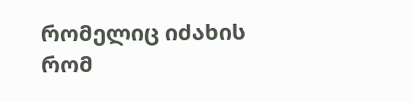რომელიც იძახის რომ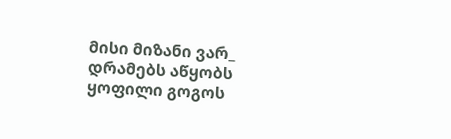მისი მიზანი ვარ_ დრამებს აწყობს ყოფილი გოგოს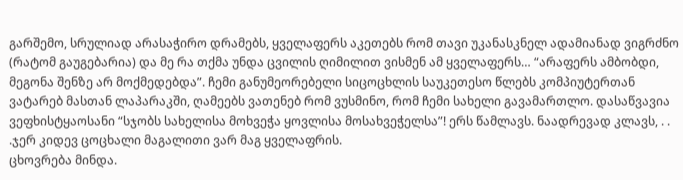გარშემო, სრულიად არასაჭირო დრამებს, ყველაფერს აკეთებს რომ თავი უკანასკნელ ადამიანად ვიგრძნო (რატომ გაუგებარია) და მე რა თქმა უნდა ცვილის ღიმილით ვისმენ ამ ყველაფერს… “არაფერს ამბობდი, მეგონა შენზე არ მოქმედებდა”. ჩემი განუმეორებელი სიცოცხლის საუკეთესო წლებს კომპიუტერთან ვატარებ მასთან ლაპარაკში, ღამეებს ვათენებ რომ ვუსმინო, რომ ჩემი სახელი გავამართლო. დასაწვავია ვეფხისტყაოსანი “სჯობს სახელისა მოხვეჭა ყოვლისა მოსახვეჭელსა”! ერს წამლავს. ნაადრევად კლავს, . . .ჯერ კიდევ ცოცხალი მაგალითი ვარ მაგ ყველაფრის.
ცხოვრება მინდა.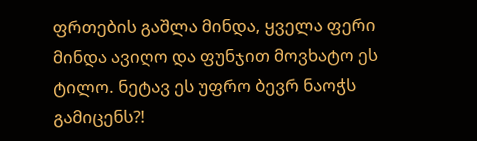ფრთების გაშლა მინდა, ყველა ფერი მინდა ავიღო და ფუნჯით მოვხატო ეს ტილო. ნეტავ ეს უფრო ბევრ ნაოჭს გამიცენს?!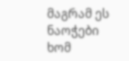მაგრამ ეს ნაოჭები ხომ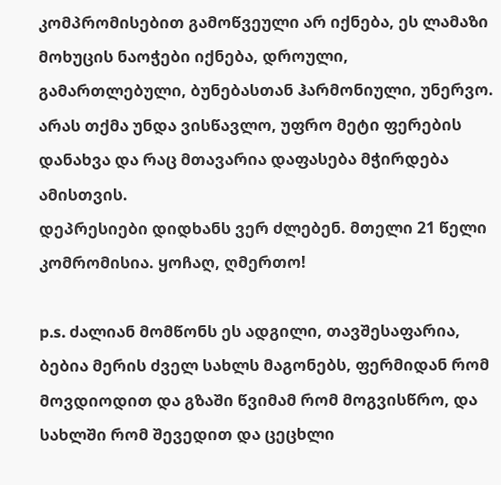კომპრომისებით გამოწვეული არ იქნება, ეს ლამაზი მოხუცის ნაოჭები იქნება, დროული, გამართლებული, ბუნებასთან ჰარმონიული, უნერვო.  არას თქმა უნდა ვისწავლო, უფრო მეტი ფერების დანახვა და რაც მთავარია დაფასება მჭირდება ამისთვის.
დეპრესიები დიდხანს ვერ ძლებენ. მთელი 21 წელი კომრომისია. ყოჩაღ, ღმერთო!

p.s. ძალიან მომწონს ეს ადგილი, თავშესაფარია, ბებია მერის ძველ სახლს მაგონებს, ფერმიდან რომ მოვდიოდით და გზაში წვიმამ რომ მოგვისწრო, და სახლში რომ შევედით და ცეცხლი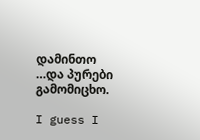დამინთო …და პურები გამომიცხო.

I guess I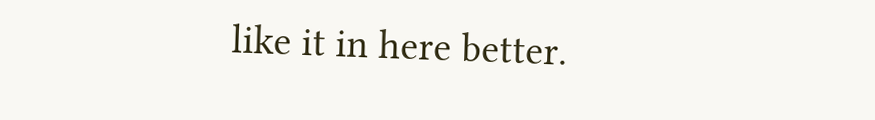like it in here better.